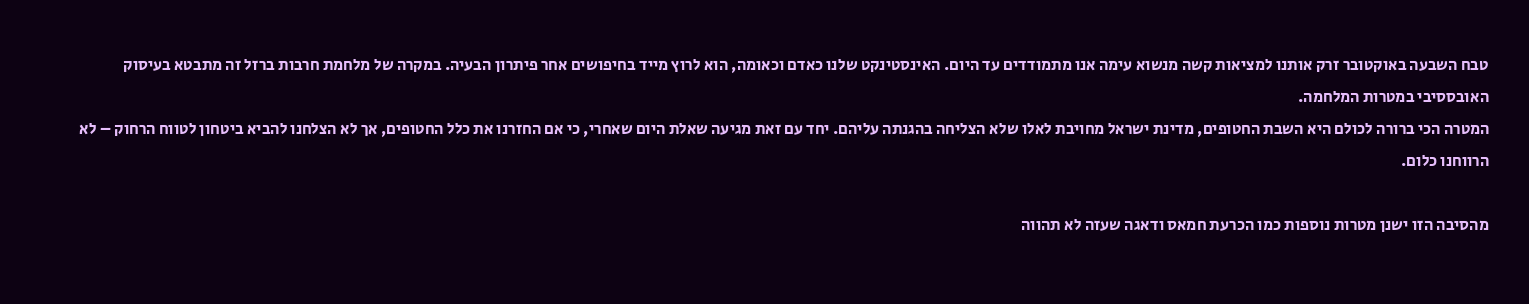טבח השבעה באוקטובר זרק אותנו למציאות קשה מנשוא עימה אנו מתמודדים עד היום. האינסטינקט שלנו כאדם וכאומה, הוא לרוץ מייד בחיפושים אחר פיתרון הבעיה. במקרה של מלחמת חרבות ברזל זה מתבטא בעיסוק האובססיבי במטרות המלחמה.
המטרה הכי ברורה לכולם היא השבת החטופים, מדינת ישראל מחויבת לאלו שלא הצליחה בהגנתה עליהם. יחד עם זאת מגיעה שאלת היום שאחרי, כי אם החזרנו את כלל החטופים, אך לא הצלחנו להביא ביטחון לטווח הרחוק – לא הרווחנו כלום.

מהסיבה הזו ישנן מטרות נוספות כמו הכרעת חמאס ודאגה שעזה לא תהווה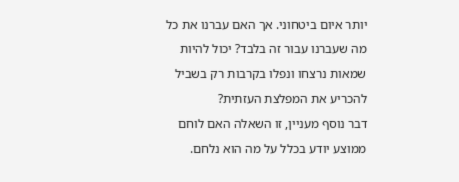יותר איום ביטחוני. אך האם עברנו את כל מה שעברנו עבור זה בלבד? יכול להיות שמאות נרצחו ונפלו בקרבות רק בשביל להכריע את המפלצת העזתית?
דבר נוסף מעניין, זו השאלה האם לוחם ממוצע יודע בכלל על מה הוא נלחם.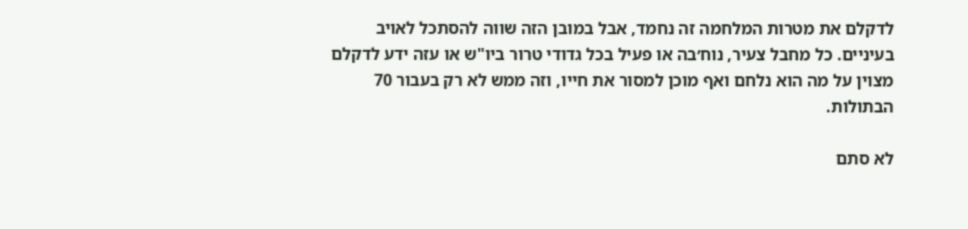לדקלם את מטרות המלחמה זה נחמד, אבל במובן הזה שווה להסתכל לאויב בעיניים. כל מחבל צעיר, נוח׳בה או פעיל בכל גדודי טרור ביו"ש או עזה ידע לדקלם מצוין על מה הוא נלחם ואף מוכן למסור את חייו, וזה ממש לא רק בעבור 70 הבתולות.

לא סתם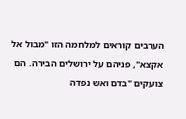הערבים קוראים למלחמה הזו "מבול אל אקצא", פניהם על ירושלים הבירה. הם צועקים "בדם ואש נפדה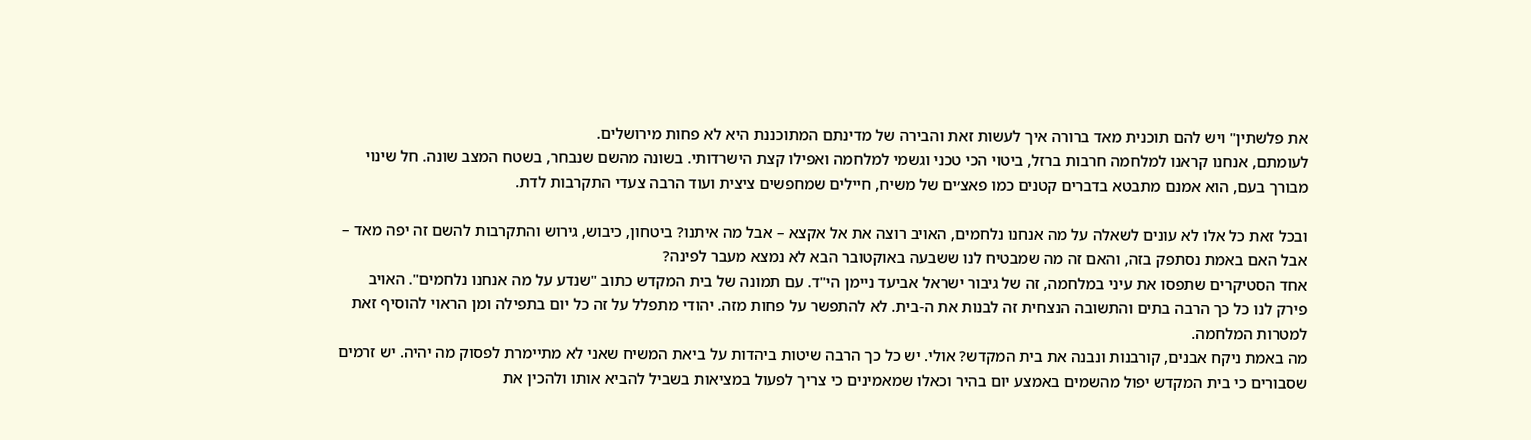את פלשתין" ויש להם תוכנית מאד ברורה איך לעשות זאת והבירה של מדינתם המתוכננת היא לא פחות מירושלים.
לעומתם, אנחנו קראנו למלחמה חרבות ברזל, ביטוי הכי טכני וגשמי למלחמה ואפילו קצת הישרדותי. בשונה מהשם שנבחר, בשטח המצב שונה. חל שינוי מבורך בעם, הוא אמנם מתבטא בדברים קטנים כמו פאצ׳ים של משיח, חיילים שמחפשים ציצית ועוד הרבה צעדי התקרבות לדת.

ובכל זאת כל אלו לא עונים לשאלה על מה אנחנו נלחמים, האויב רוצה את אל אקצא – אבל מה איתנו? ביטחון, כיבוש, גירוש והתקרבות להשם זה יפה מאד – אבל האם באמת נסתפק בזה, והאם זה מה שמבטיח לנו ששבעה באוקטובר הבא לא נמצא מעבר לפינה?
אחד הסטיקרים שתפסו את עיני במלחמה, זה של גיבור ישראל אביעד ניימן הי"ד. עם תמונה של בית המקדש כתוב "שנדע על מה אנחנו נלחמים". האויב פירק לנו כל כך הרבה בתים והתשובה הנצחית זה לבנות את ה-בית. לא להתפשר על פחות מזה. יהודי מתפלל על זה כל יום בתפילה ומן הראוי להוסיף זאת למטרות המלחמה.
מה באמת ניקח אבנים, קורבנות ונבנה את בית המקדש? אולי. יש כל כך הרבה שיטות ביהדות על ביאת המשיח שאני לא מתיימרת לפסוק מה יהיה. יש זרמים שסבורים כי בית המקדש יפול מהשמים באמצע יום בהיר וכאלו שמאמינים כי צריך לפעול במציאות בשביל להביא אותו ולהכין את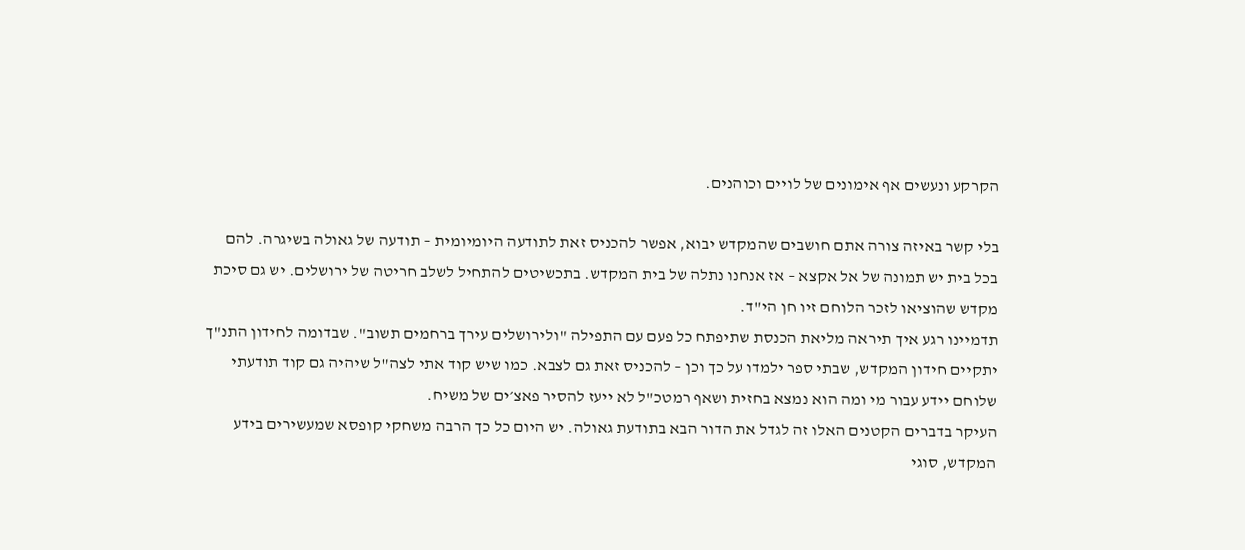הקרקע ונעשים אף אימונים של לויים וכוהנים.

בלי קשר באיזה צורה אתם חושבים שהמקדש יבוא, אפשר להכניס זאת לתודעה היומיומית – תודעה של גאולה בשיגרה. להם בכל בית יש תמונה של אל אקצא – אז אנחנו נתלה של בית המקדש. בתכשיטים להתחיל לשלב חריטה של ירושלים. יש גם סיכת מקדש שהוציאו לזכר הלוחם זיו חן הי"ד.
תדמיינו רגע איך תיראה מליאת הכנסת שתיפתח כל פעם עם התפילה "ולירושלים עירך ברחמים תשוב". שבדומה לחידון התנ"ך יתקיים חידון המקדש, שבתי ספר ילמדו על כך וכן – להכניס זאת גם לצבא. כמו שיש קוד אתי לצה"ל שיהיה גם קוד תודעתי שלוחם יידע עבור מי ומה הוא נמצא בחזית ושאף רמטכ"ל לא ייעז להסיר פאצ׳ים של משיח.
העיקר בדברים הקטנים האלו זה לגדל את הדור הבא בתודעת גאולה. יש היום כל כך הרבה משחקי קופסא שמעשירים בידע המקדש, סוגי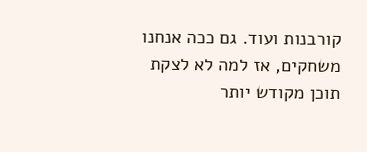קורבנות ועוד. גם ככה אנחנו משחקים, אז למה לא לצקת תוכן מקודש יותר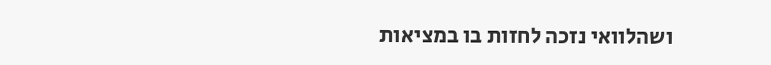ושהלוואי נזכה לחזות בו במציאות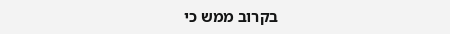בקרוב ממש כי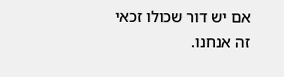אם יש דור שכולו זכאי זה אנחנו.